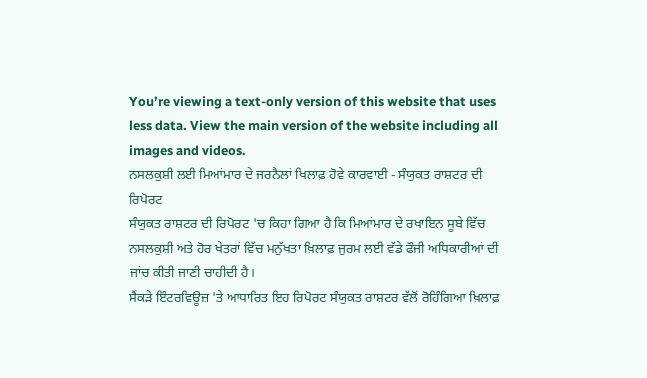You’re viewing a text-only version of this website that uses less data. View the main version of the website including all images and videos.
ਨਸਲਕੁਸ਼ੀ ਲਈ ਮਿਆਂਮਾਰ ਦੇ ਜਰਨੈਲਾਂ ਖਿਲਾਫ਼ ਹੋਵੇ ਕਾਰਵਾਈ - ਸੰਯੁਕਤ ਰਾਸ਼ਟਰ ਦੀ ਰਿਪੋਰਟ
ਸੰਯੁਕਤ ਰਾਸ਼ਟਰ ਦੀ ਰਿਪੋਰਟ 'ਚ ਕਿਹਾ ਗਿਆ ਹੈ ਕਿ ਮਿਆਂਮਾਰ ਦੇ ਰਖਾਇਨ ਸੂਬੇ ਵਿੱਚ ਨਸਲਕੁਸ਼ੀ ਅਤੇ ਹੋਰ ਖੇਤਰਾਂ ਵਿੱਚ ਮਨੁੱਖਤਾ ਖ਼ਿਲਾਫ਼ ਜੁਰਮ ਲਈ ਵੱਡੇ ਫੌਜੀ ਅਧਿਕਾਰੀਆਂ ਦੀ ਜਾਂਚ ਕੀਤੀ ਜਾਣੀ ਚਾਹੀਦੀ ਹੈ।
ਸੈਂਕੜੇ ਇੰਟਰਵਿਊਜ਼ 'ਤੇ ਆਧਾਰਿਤ ਇਹ ਰਿਪੋਰਟ ਸੰਯੁਕਤ ਰਾਸ਼ਟਰ ਵੱਲੋਂ ਰੋਹਿੰਗਿਆ ਖ਼ਿਲਾਫ਼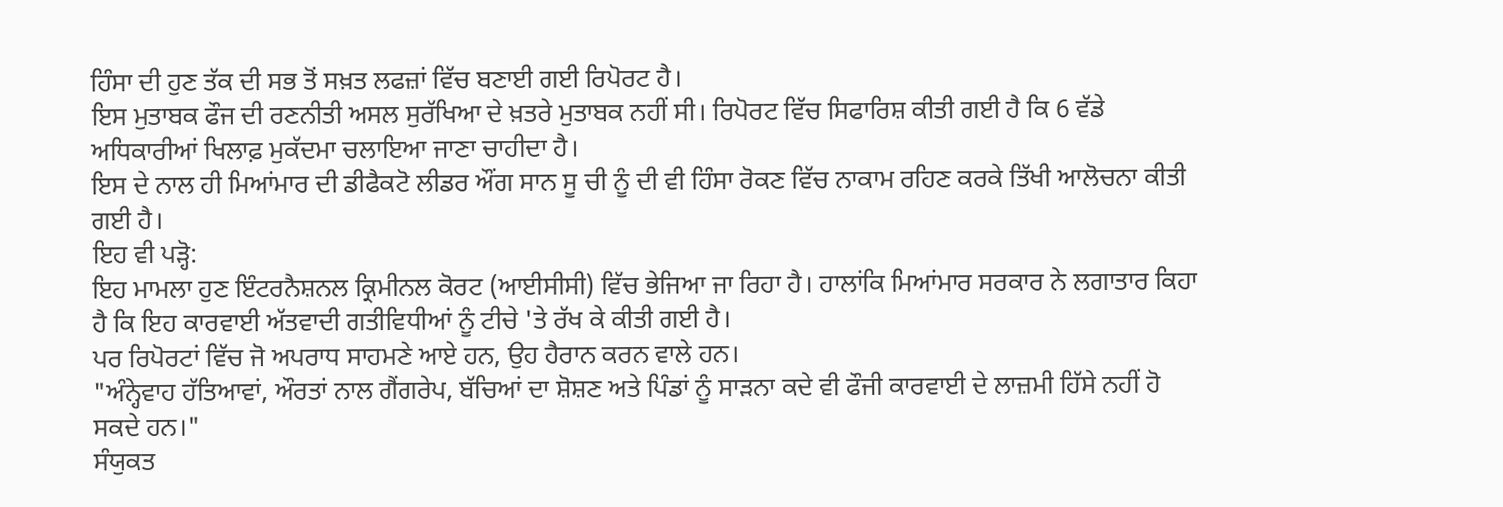ਹਿੰਸਾ ਦੀ ਹੁਣ ਤੱਕ ਦੀ ਸਭ ਤੋਂ ਸਖ਼ਤ ਲਫਜ਼ਾਂ ਵਿੱਚ ਬਣਾਈ ਗਈ ਰਿਪੋਰਟ ਹੈ।
ਇਸ ਮੁਤਾਬਕ ਫੌਜ ਦੀ ਰਣਨੀਤੀ ਅਸਲ ਸੁਰੱਖਿਆ ਦੇ ਖ਼ਤਰੇ ਮੁਤਾਬਕ ਨਹੀਂ ਸੀ। ਰਿਪੋਰਟ ਵਿੱਚ ਸਿਫਾਰਿਸ਼ ਕੀਤੀ ਗਈ ਹੈ ਕਿ 6 ਵੱਡੇ ਅਧਿਕਾਰੀਆਂ ਖਿਲਾਫ਼ ਮੁਕੱਦਮਾ ਚਲਾਇਆ ਜਾਣਾ ਚਾਹੀਦਾ ਹੈ।
ਇਸ ਦੇ ਨਾਲ ਹੀ ਮਿਆਂਮਾਰ ਦੀ ਡੀਫੈਕਟੋ ਲੀਡਰ ਔਂਗ ਸਾਨ ਸੂ ਚੀ ਨੂੰ ਦੀ ਵੀ ਹਿੰਸਾ ਰੋਕਣ ਵਿੱਚ ਨਾਕਾਮ ਰਹਿਣ ਕਰਕੇ ਤਿੱਖੀ ਆਲੋਚਨਾ ਕੀਤੀ ਗਈ ਹੈ।
ਇਹ ਵੀ ਪੜ੍ਹੋ:
ਇਹ ਮਾਮਲਾ ਹੁਣ ਇੰਟਰਨੈਸ਼ਨਲ ਕ੍ਰਿਮੀਨਲ ਕੋਰਟ (ਆਈਸੀਸੀ) ਵਿੱਚ ਭੇਜਿਆ ਜਾ ਰਿਹਾ ਹੈ। ਹਾਲਾਂਕਿ ਮਿਆਂਮਾਰ ਸਰਕਾਰ ਨੇ ਲਗਾਤਾਰ ਕਿਹਾ ਹੈ ਕਿ ਇਹ ਕਾਰਵਾਈ ਅੱਤਵਾਦੀ ਗਤੀਵਿਧੀਆਂ ਨੂੰ ਟੀਚੇ 'ਤੇ ਰੱਖ ਕੇ ਕੀਤੀ ਗਈ ਹੈ।
ਪਰ ਰਿਪੋਰਟਾਂ ਵਿੱਚ ਜੋ ਅਪਰਾਧ ਸਾਹਮਣੇ ਆਏ ਹਨ, ਉਹ ਹੈਰਾਨ ਕਰਨ ਵਾਲੇ ਹਨ।
"ਅੰਨ੍ਹੇਵਾਹ ਹੱਤਿਆਵਾਂ, ਔਰਤਾਂ ਨਾਲ ਗੈਂਗਰੇਪ, ਬੱਚਿਆਂ ਦਾ ਸ਼ੋਸ਼ਣ ਅਤੇ ਪਿੰਡਾਂ ਨੂੰ ਸਾੜਨਾ ਕਦੇ ਵੀ ਫੌਜੀ ਕਾਰਵਾਈ ਦੇ ਲਾਜ਼ਮੀ ਹਿੱਸੇ ਨਹੀਂ ਹੋ ਸਕਦੇ ਹਨ।"
ਸੰਯੁਕਤ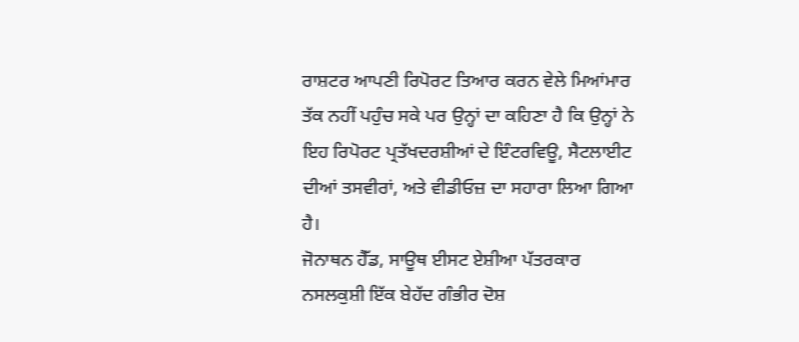ਰਾਸ਼ਟਰ ਆਪਣੀ ਰਿਪੋਰਟ ਤਿਆਰ ਕਰਨ ਵੇਲੇ ਮਿਆਂਮਾਰ ਤੱਕ ਨਹੀਂ ਪਹੁੰਚ ਸਕੇ ਪਰ ਉਨ੍ਹਾਂ ਦਾ ਕਹਿਣਾ ਹੈ ਕਿ ਉਨ੍ਹਾਂ ਨੇ ਇਹ ਰਿਪੋਰਟ ਪ੍ਰਤੱਖਦਰਸ਼ੀਆਂ ਦੇ ਇੰਟਰਵਿਊ, ਸੈਟਲਾਈਟ ਦੀਆਂ ਤਸਵੀਰਾਂ, ਅਤੇ ਵੀਡੀਓਜ਼ ਦਾ ਸਹਾਰਾ ਲਿਆ ਗਿਆ ਹੈ।
ਜੋਨਾਥਨ ਹੈੱਡ, ਸਾਊਥ ਈਸਟ ਏਸ਼ੀਆ ਪੱਤਰਕਾਰ
ਨਸਲਕੁਸ਼ੀ ਇੱਕ ਬੇਹੱਦ ਗੰਭੀਰ ਦੋਸ਼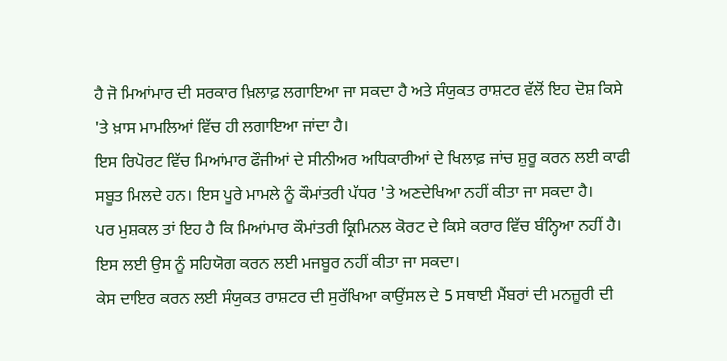ਹੈ ਜੋ ਮਿਆਂਮਾਰ ਦੀ ਸਰਕਾਰ ਖ਼ਿਲਾਫ਼ ਲਗਾਇਆ ਜਾ ਸਕਦਾ ਹੈ ਅਤੇ ਸੰਯੁਕਤ ਰਾਸ਼ਟਰ ਵੱਲੋਂ ਇਹ ਦੋਸ਼ ਕਿਸੇ 'ਤੇ ਖ਼ਾਸ ਮਾਮਲਿਆਂ ਵਿੱਚ ਹੀ ਲਗਾਇਆ ਜਾਂਦਾ ਹੈ।
ਇਸ ਰਿਪੋਰਟ ਵਿੱਚ ਮਿਆਂਮਾਰ ਫੌਜੀਆਂ ਦੇ ਸੀਨੀਅਰ ਅਧਿਕਾਰੀਆਂ ਦੇ ਖਿਲਾਫ਼ ਜਾਂਚ ਸ਼ੁਰੂ ਕਰਨ ਲਈ ਕਾਫੀ ਸਬੂਤ ਮਿਲਦੇ ਹਨ। ਇਸ ਪੂਰੇ ਮਾਮਲੇ ਨੂੰ ਕੌਮਾਂਤਰੀ ਪੱਧਰ 'ਤੇ ਅਣਦੇਖਿਆ ਨਹੀਂ ਕੀਤਾ ਜਾ ਸਕਦਾ ਹੈ।
ਪਰ ਮੁਸ਼ਕਲ ਤਾਂ ਇਹ ਹੈ ਕਿ ਮਿਆਂਮਾਰ ਕੌਮਾਂਤਰੀ ਕ੍ਰਿਮਿਨਲ ਕੋਰਟ ਦੇ ਕਿਸੇ ਕਰਾਰ ਵਿੱਚ ਬੰਨ੍ਹਿਆ ਨਹੀਂ ਹੈ। ਇਸ ਲਈ ਉਸ ਨੂੰ ਸਹਿਯੋਗ ਕਰਨ ਲਈ ਮਜਬੂਰ ਨਹੀਂ ਕੀਤਾ ਜਾ ਸਕਦਾ।
ਕੇਸ ਦਾਇਰ ਕਰਨ ਲਈ ਸੰਯੁਕਤ ਰਾਸ਼ਟਰ ਦੀ ਸੁਰੱਖਿਆ ਕਾਉਂਸਲ ਦੇ 5 ਸਥਾਈ ਮੈਂਬਰਾਂ ਦੀ ਮਨਜ਼ੂਰੀ ਦੀ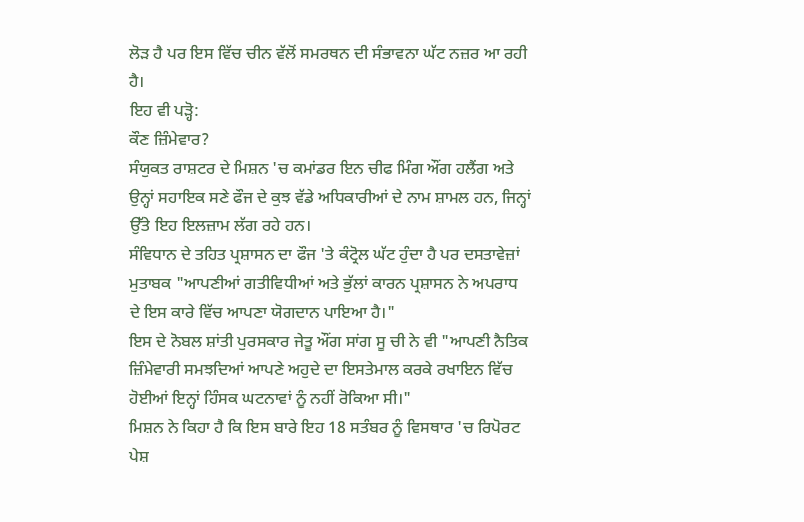ਲੋੜ ਹੈ ਪਰ ਇਸ ਵਿੱਚ ਚੀਨ ਵੱਲੋਂ ਸਮਰਥਨ ਦੀ ਸੰਭਾਵਨਾ ਘੱਟ ਨਜ਼ਰ ਆ ਰਹੀ ਹੈ।
ਇਹ ਵੀ ਪੜ੍ਹੋ:
ਕੌਣ ਜ਼ਿੰਮੇਵਾਰ?
ਸੰਯੁਕਤ ਰਾਸ਼ਟਰ ਦੇ ਮਿਸ਼ਨ 'ਚ ਕਮਾਂਡਰ ਇਨ ਚੀਫ ਮਿੰਗ ਔਂਗ ਹਲੈਂਗ ਅਤੇ ਉਨ੍ਹਾਂ ਸਹਾਇਕ ਸਣੇ ਫੌਜ ਦੇ ਕੁਝ ਵੱਡੇ ਅਧਿਕਾਰੀਆਂ ਦੇ ਨਾਮ ਸ਼ਾਮਲ ਹਨ, ਜਿਨ੍ਹਾਂ ਉੱਤੇ ਇਹ ਇਲਜ਼ਾਮ ਲੱਗ ਰਹੇ ਹਨ।
ਸੰਵਿਧਾਨ ਦੇ ਤਹਿਤ ਪ੍ਰਸ਼ਾਸਨ ਦਾ ਫੌਜ 'ਤੇ ਕੰਟ੍ਰੋਲ ਘੱਟ ਹੁੰਦਾ ਹੈ ਪਰ ਦਸਤਾਵੇਜ਼ਾਂ ਮੁਤਾਬਕ "ਆਪਣੀਆਂ ਗਤੀਵਿਧੀਆਂ ਅਤੇ ਭੁੱਲਾਂ ਕਾਰਨ ਪ੍ਰਸ਼ਾਸਨ ਨੇ ਅਪਰਾਧ ਦੇ ਇਸ ਕਾਰੇ ਵਿੱਚ ਆਪਣਾ ਯੋਗਦਾਨ ਪਾਇਆ ਹੈ।"
ਇਸ ਦੇ ਨੋਬਲ ਸ਼ਾਂਤੀ ਪੁਰਸਕਾਰ ਜੇਤੂ ਔਂਗ ਸਾਂਗ ਸੂ ਚੀ ਨੇ ਵੀ "ਆਪਣੀ ਨੈਤਿਕ ਜ਼ਿੰਮੇਵਾਰੀ ਸਮਝਦਿਆਂ ਆਪਣੇ ਅਹੁਦੇ ਦਾ ਇਸਤੇਮਾਲ ਕਰਕੇ ਰਖਾਇਨ ਵਿੱਚ ਹੋਈਆਂ ਇਨ੍ਹਾਂ ਹਿੰਸਕ ਘਟਨਾਵਾਂ ਨੂੰ ਨਹੀਂ ਰੋਕਿਆ ਸੀ।"
ਮਿਸ਼ਨ ਨੇ ਕਿਹਾ ਹੈ ਕਿ ਇਸ ਬਾਰੇ ਇਹ 18 ਸਤੰਬਰ ਨੂੰ ਵਿਸਥਾਰ 'ਚ ਰਿਪੋਰਟ ਪੇਸ਼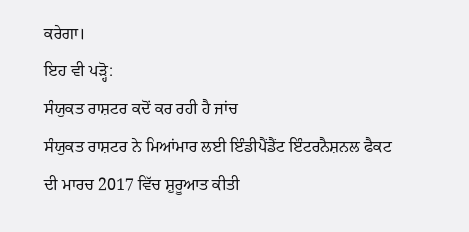ਕਰੇਗਾ।
ਇਹ ਵੀ ਪੜ੍ਹੋ:
ਸੰਯੁਕਤ ਰਾਸ਼ਟਰ ਕਦੋਂ ਕਰ ਰਹੀ ਹੈ ਜਾਂਚ
ਸੰਯੁਕਤ ਰਾਸ਼ਟਰ ਨੇ ਮਿਆਂਮਾਰ ਲਈ ਇੰਡੀਪੈਂਡੈਂਟ ਇੰਟਰਨੈਸ਼ਨਲ ਫੈਕਟ ਦੀ ਮਾਰਚ 2017 ਵਿੱਚ ਸ਼ੁਰੂਆਤ ਕੀਤੀ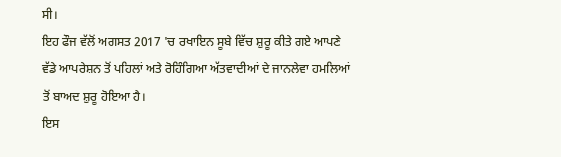ਸੀ।
ਇਹ ਫੌਜ ਵੱਲੋਂ ਅਗਸਤ 2017 'ਚ ਰਖਾਇਨ ਸੂਬੇ ਵਿੱਚ ਸ਼ੁਰੂ ਕੀਤੇ ਗਏ ਆਪਣੇ ਵੱਡੇ ਆਪਰੇਸ਼ਨ ਤੋਂ ਪਹਿਲਾਂ ਅਤੇ ਰੋਹਿੰਗਿਆ ਅੱਤਵਾਦੀਆਂ ਦੇ ਜਾਨਲੇਵਾ ਹਮਲਿਆਂ ਤੋਂ ਬਾਅਦ ਸ਼ੁਰੂ ਹੋਇਆ ਹੈ।
ਇਸ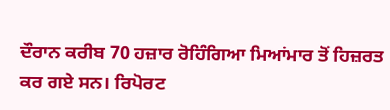ਦੌਰਾਨ ਕਰੀਬ 70 ਹਜ਼ਾਰ ਰੋਹਿੰਗਿਆ ਮਿਆਂਮਾਰ ਤੋਂ ਹਿਜ਼ਰਤ ਕਰ ਗਏ ਸਨ। ਰਿਪੋਰਟ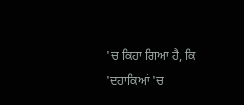'ਚ ਕਿਹਾ ਗਿਆ ਹੈ, ਕਿ 'ਦਹਾਕਿਆਂ 'ਚ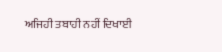ਅਜਿਹੀ ਤਬਾਹੀ ਨਹੀਂ ਦਿਖਾਈ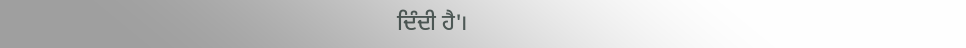ਦਿੰਦੀ ਹੈ'।